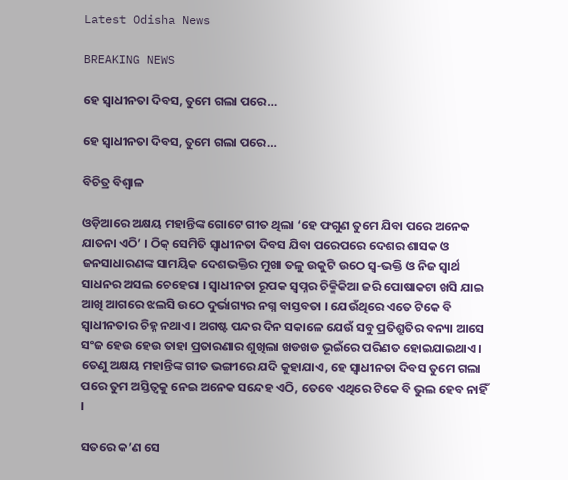Latest Odisha News

BREAKING NEWS

ହେ ସ୍ୱାଧୀନତା ଦିବସ, ତୁମେ ଗଲା ପରେ…

ହେ ସ୍ୱାଧୀନତା ଦିବସ, ତୁମେ ଗଲା ପରେ…

ବିଚିତ୍ର ବିଶ୍ୱାଳ

ଓଡ଼ିଆରେ ଅକ୍ଷୟ ମହାନ୍ତିଙ୍କ ଗୋଟେ ଗୀତ ଥିଲା ‘ହେ ଫଗୁଣ ତୁମେ ଯିବା ପରେ ଅନେକ ଯାତନା ଏଠି’ । ଠିକ୍ ସେମିତି ସ୍ୱାଧୀନତା ଦିବସ ଯିବା ପରେପରେ ଦେଶର ଶାସକ ଓ ଜନସାଧାରଣଙ୍କ ସାମୟିକ ଦେଶଭକ୍ତିର ମୁଖା ତଳୁ ଉକୁଟି ଉଠେ ସ୍ୱ-ଭକ୍ତି ଓ ନିଜ ସ୍ୱାର୍ଥ ସାଧନର ଅସଲ ଚେହେରା । ସ୍ୱାଧୀନତା ରୂପକ ସ୍ୱପ୍ନର ଚିକ୍ମିକିଆ ଜରି ପୋଷାକଟା ଖସି ଯାଇ ଆଖି ଆଗରେ ଝଲସି ଉଠେ ଦୁର୍ଭାଗ୍ୟର ନଗ୍ନ ବାସ୍ତବତା । ଯେଉଁଥିରେ ଏତେ ଟିକେ ବି ସ୍ୱାଧୀନତାର ଚିହ୍ନ ନଥାଏ । ଅଗଷ୍ଟ ପନ୍ଦର ଦିନ ସକାଳେ ଯେଉଁ ସବୁ ପ୍ରତିଶ୍ରୁତିର ବନ୍ୟା ଆସେ ସଂଜ ହେଉ ହେଉ ତାହା ପ୍ରତାରଣାର ଶୁଖିଲା ଖଡଖଡ ଭୂଇଁରେ ପରିଣତ ହୋଇଯାଇଥାଏ । ତେଣୁ ଅକ୍ଷୟ ମହାନ୍ତିଙ୍କ ଗୀତ ଭଙ୍ଗୀରେ ଯଦି କୁହାଯାଏ, ହେ ସ୍ୱାଧୀନତା ଦିବସ ତୁମେ ଗଲା ପରେ ତୁମ ଅସ୍ତିତ୍ୱକୁ ନେଇ ଅନେକ ସନ୍ଦେହ ଏଠି, ତେବେ ଏଥିରେ ଟିକେ ବି ଭୁଲ ହେବ ନାହିଁ ।

ସତରେ କ’ଣ ସେ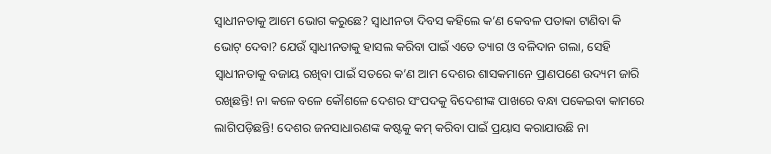ସ୍ୱାଧୀନତାକୁ ଆମେ ଭୋଗ କରୁଛେ? ସ୍ୱାଧୀନତା ଦିବସ କହିଲେ କ’ଣ କେବଳ ପତାକା ଟାଣିବା କି ଭୋଟ୍ ଦେବା? ଯେଉଁ ସ୍ୱାଧୀନତାକୁ ହାସଲ କରିବା ପାଇଁ ଏତେ ତ୍ୟାଗ ଓ ବଳିଦାନ ଗଲା, ସେହି ସ୍ୱାଧୀନତାକୁ ବଜାୟ ରଖିବା ପାଇଁ ସତରେ କ’ଣ ଆମ ଦେଶର ଶାସକମାନେ ପ୍ରାଣପଣେ ଉଦ୍ୟମ ଜାରି ରଖିଛନ୍ତି! ନା କଳେ ବଳେ କୌଶଳେ ଦେଶର ସଂପଦକୁ ବିଦେଶୀଙ୍କ ପାଖରେ ବନ୍ଧା ପକେଇବା କାମରେ ଲାଗିପଡ଼ିଛନ୍ତି! ଦେଶର ଜନସାଧାରଣଙ୍କ କଷ୍ଟକୁ କମ୍ କରିବା ପାଇଁ ପ୍ରୟାସ କରାଯାଉଛି ନା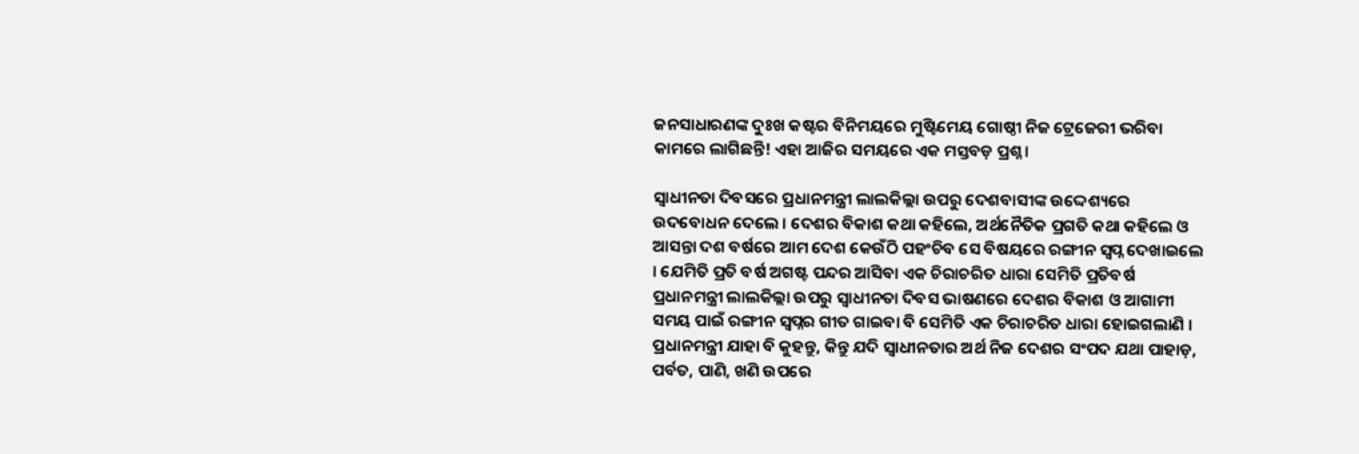ଜନସାଧାରଣଙ୍କ ଦୁଃଖ କଷ୍ଟର ବିନିମୟରେ ମୁଷ୍ଟିମେୟ ଗୋଷ୍ଠୀ ନିଜ ଟ୍ରେଜେରୀ ଭରିବା କାମରେ ଲାଗିଛନ୍ତି! ଏହା ଆଜିର ସମୟରେ ଏକ ମସ୍ତବଡ଼ ପ୍ରଶ୍ନ ।

ସ୍ୱାଧୀନତା ଦିବସରେ ପ୍ରଧାନମନ୍ତ୍ରୀ ଲାଲକିଲ୍ଲା ଉପରୁ ଦେଶବାସୀଙ୍କ ଉଦ୍ଦେଶ୍ୟରେ ଉଦବୋଧନ ଦେଲେ । ଦେଶର ବିକାଶ କଥା କହିଲେ, ଅର୍ଥନୈତିକ ପ୍ରଗତି କଥା କହିଲେ ଓ ଆସନ୍ତା ଦଶ ବର୍ଷରେ ଆମ ଦେଶ କେଉଁଠି ପହଂଚିବ ସେ ବିଷୟରେ ରଙ୍ଗୀନ ସ୍ୱପ୍ନ ଦେଖାଇଲେ । ଯେମିତି ପ୍ରତି ବର୍ଷ ଅଗଷ୍ଟ ପନ୍ଦର ଆସିବା ଏକ ଚିରାଚରିତ ଧାରା ସେମିତି ପ୍ରତିବର୍ଷ ପ୍ରଧାନମନ୍ତ୍ରୀ ଲାଲକିଲ୍ଲା ଉପରୁ ସ୍ୱାଧୀନତା ଦିବସ ଭାଷଣରେ ଦେଶର ବିକାଶ ଓ ଆଗାମୀ ସମୟ ପାଇଁ ରଙ୍ଗୀନ ସ୍ୱପ୍ନର ଗୀତ ଗାଇବା ବି ସେମିତି ଏକ ଚିରାଚରିତ ଧାରା ହୋଇଗଲାଣି । ପ୍ରଧାନମନ୍ତ୍ରୀ ଯାହା ବି କୁହନ୍ତୁ, କିନ୍ତୁ ଯଦି ସ୍ୱାଧୀନତାର ଅର୍ଥ ନିଜ ଦେଶର ସଂପଦ ଯଥା ପାହାଡ଼, ପର୍ବତ, ପାଣି, ଖଣି ଉପରେ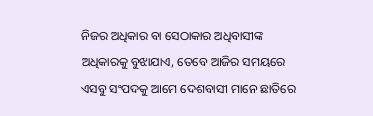ନିଜର ଅଧିକାର ବା ସେଠାକାର ଅଧିବାସୀଙ୍କ ଅଧିକାରକୁ ବୁଝାଯାଏ, ତେବେ ଆଜିର ସମୟରେ ଏସବୁ ସଂପଦକୁ ଆମେ ଦେଶବାସୀ ମାନେ ଛାତିରେ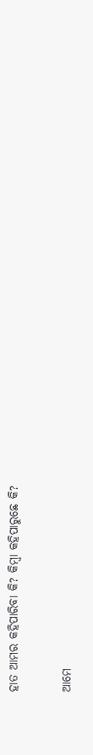ହାତ ଆମର କହିପାରିବା କି? କିମ୍ବା କହିପାରୁଛେ କି?

ଆମେ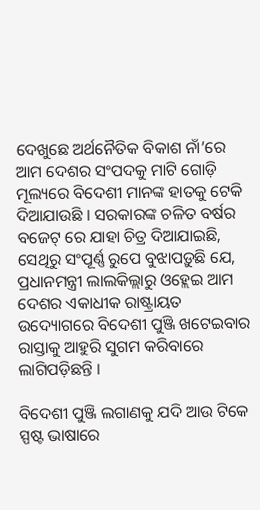ଦେଖୁଛେ ଅର୍ଥନୈତିକ ବିକାଶ ନାଁ’ରେ ଆମ ଦେଶର ସଂପଦକୁ ମାଟି ଗୋଡ଼ି ମୂଲ୍ୟରେ ବିଦେଶୀ ମାନଙ୍କ ହାତକୁ ଟେକି ଦିଆଯାଉଛି । ସରକାରଙ୍କ ଚଳିତ ବର୍ଷର ବଜେଟ୍ ରେ ଯାହା ଚିତ୍ର ଦିଆଯାଇଛି, ସେଥିରୁ ସଂପୂର୍ଣ୍ଣ ରୁପେ ବୁଝାପଡ଼ୁଛି ଯେ, ପ୍ରଧାନମନ୍ତ୍ରୀ ଲାଲକିଲ୍ଲାରୁ ଓହ୍ଲେଇ ଆମ ଦେଶର ଏକାଧୀକ ରାଷ୍ଟ୍ରାୟତ ଉଦ୍ୟୋଗରେ ବିଦେଶୀ ପୁଞ୍ଜି ଖଟେଇବାର ରାସ୍ତାକୁ ଆହୁରି ସୁଗମ କରିବାରେ ଲାଗିପଡ଼ିଛନ୍ତି ।

ବିଦେଶୀ ପୁଞ୍ଜି ଲଗାଣକୁ ଯଦି ଆଉ ଟିକେ ସ୍ପଷ୍ଟ ଭାଷାରେ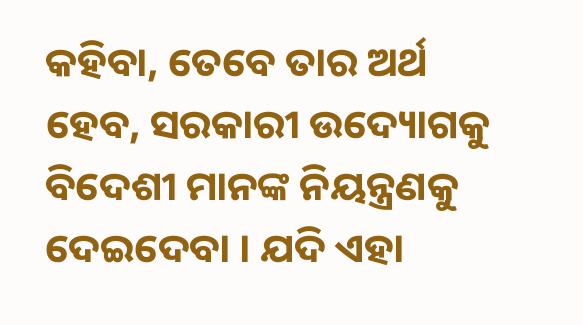କହିବା, ତେବେ ତାର ଅର୍ଥ ହେବ, ସରକାରୀ ଉଦ୍ୟୋଗକୁ ବିଦେଶୀ ମାନଙ୍କ ନିୟନ୍ତ୍ରଣକୁ ଦେଇଦେବା । ଯଦି ଏହା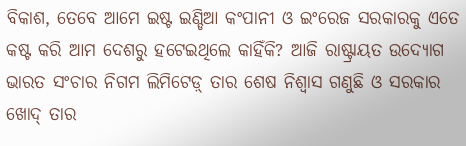ବିକାଶ, ତେବେ ଆମେ ଇଷ୍ଟ ଇଣ୍ଡିଆ କଂପାନୀ ଓ ଇଂରେଜ ସରକାରକୁ ଏତେ କଷ୍ଟ କରି ଆମ ଦେଶରୁ ହଟେଇଥିଲେ କାହିଁକି? ଆଜି ରାଷ୍ଟ୍ରାୟତ ଉଦ୍ୟୋଗ ଭାରତ ସଂଚାର ନିଗମ ଲିମିଟେଡ଼୍ ତାର ଶେଷ ନିଶ୍ୱାସ ଗଣୁଛି ଓ ସରକାର ଖୋଦ୍ ତାର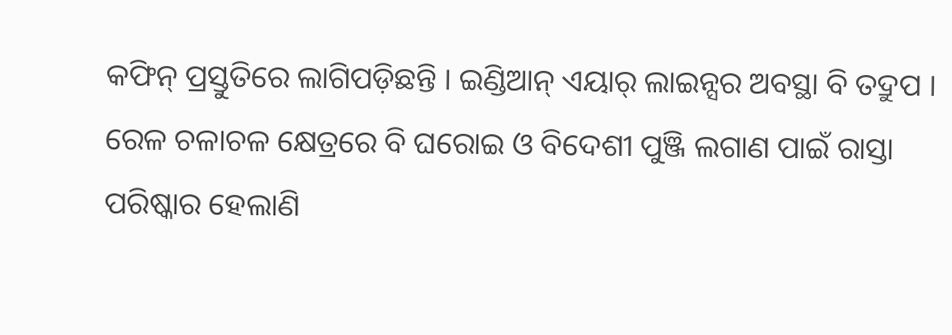କଫିନ୍ ପ୍ରସ୍ତୁତିରେ ଲାଗିପଡ଼ିଛନ୍ତି । ଇଣ୍ଡିଆନ୍ ଏୟାର୍ ଲାଇନ୍ସର ଅବସ୍ଥା ବି ତଦ୍ରୁପ । ରେଳ ଚଳାଚଳ କ୍ଷେତ୍ରରେ ବି ଘରୋଇ ଓ ବିଦେଶୀ ପୁଞ୍ଜି ଲଗାଣ ପାଇଁ ରାସ୍ତା ପରିଷ୍କାର ହେଲାଣି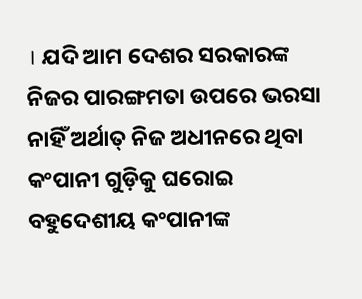। ଯଦି ଆମ ଦେଶର ସରକାରଙ୍କ ନିଜର ପାରଙ୍ଗମତା ଉପରେ ଭରସା ନାହିଁ ଅର୍ଥାତ୍ ନିଜ ଅଧୀନରେ ଥିବା କଂପାନୀ ଗୁଡ଼ିକୁ ଘରୋଇ ବହୁଦେଶୀୟ କଂପାନୀଙ୍କ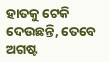ହାତକୁ ଟେକି ଦେଉଛନ୍ତି, ତେବେ ଅଗଷ୍ଟ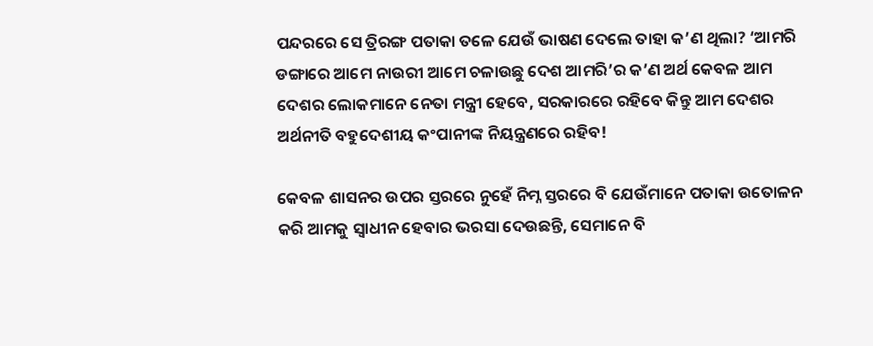ପନ୍ଦରରେ ସେ ତ୍ରିରଙ୍ଗ ପତାକା ତଳେ ଯେଉଁ ଭାଷଣ ଦେଲେ ତାହା କ’ଣ ଥିଲା? ‘ଆମରି ଡଙ୍ଗାରେ ଆମେ ନାଉରୀ ଆମେ ଚଳାଉଛୁ ଦେଶ ଆମରି’ର କ’ଣ ଅର୍ଥ କେବଳ ଆମ ଦେଶର ଲୋକମାନେ ନେତା ମନ୍ତ୍ରୀ ହେବେ, ସରକାରରେ ରହିବେ କିନ୍ତୁ ଆମ ଦେଶର ଅର୍ଥନୀତି ବହୁଦେଶୀୟ କଂପାନୀଙ୍କ ନିୟନ୍ତ୍ରଣରେ ରହିବ!

କେବଳ ଶାସନର ଉପର ସ୍ତରରେ ନୁହେଁ ନିମ୍ନ ସ୍ତରରେ ବି ଯେଉଁମାନେ ପତାକା ଉତୋଳନ କରି ଆମକୁ ସ୍ୱାଧୀନ ହେବାର ଭରସା ଦେଉଛନ୍ତି, ସେମାନେ ବି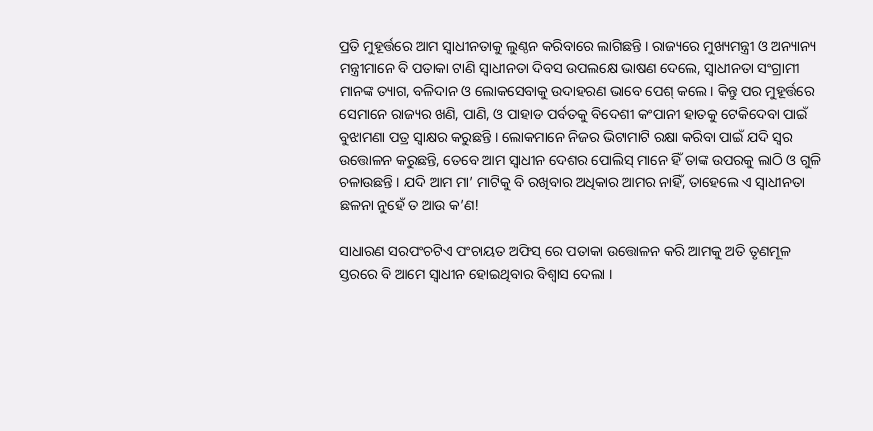ପ୍ରତି ମୁହୂର୍ତ୍ତରେ ଆମ ସ୍ୱାଧୀନତାକୁ ଲୁଣ୍ଠନ କରିବାରେ ଲାଗିଛନ୍ତି । ରାଜ୍ୟରେ ମୁଖ୍ୟମନ୍ତ୍ରୀ ଓ ଅନ୍ୟାନ୍ୟ ମନ୍ତ୍ରୀମାନେ ବି ପତାକା ଟାଣି ସ୍ୱାଧୀନତା ଦିବସ ଉପଲକ୍ଷେ ଭାଷଣ ଦେଲେ, ସ୍ୱାଧୀନତା ସଂଗ୍ରାମୀ ମାନଙ୍କ ତ୍ୟାଗ, ବଳିଦାନ ଓ ଲୋକସେବାକୁ ଉଦାହରଣ ଭାବେ ପେଶ୍ କଲେ । କିନ୍ତୁ ପର ମୁହୂର୍ତ୍ତରେ ସେମାନେ ରାଜ୍ୟର ଖଣି, ପାଣି, ଓ ପାହାଡ ପର୍ବତକୁ ବିଦେଶୀ କଂପାନୀ ହାତକୁ ଟେକିଦେବା ପାଇଁ ବୁଝାମଣା ପତ୍ର ସ୍ୱାକ୍ଷର କରୁଛନ୍ତି । ଲୋକମାନେ ନିଜର ଭିଟାମାଟି ରକ୍ଷା କରିବା ପାଇଁ ଯଦି ସ୍ୱର ଉତ୍ତୋଳନ କରୁଛନ୍ତି, ତେବେ ଆମ ସ୍ୱାଧୀନ ଦେଶର ପୋଲିସ୍ ମାନେ ହିଁ ତାଙ୍କ ଉପରକୁ ଲାଠି ଓ ଗୁଳି ଚଳାଉଛନ୍ତି । ଯଦି ଆମ ମା’ ମାଟିକୁ ବି ରଖିବାର ଅଧିକାର ଆମର ନାହିଁ, ତାହେଲେ ଏ ସ୍ୱାଧୀନତା ଛଳନା ନୁହେଁ ତ ଆଉ କ’ଣ!

ସାଧାରଣ ସରପଂଚଟିଏ ପଂଚାୟତ ଅଫିସ୍ ରେ ପତାକା ଉତ୍ତୋଳନ କରି ଆମକୁ ଅତି ତୃଣମୂଳ ସ୍ତରରେ ବି ଆମେ ସ୍ୱାଧୀନ ହୋଇଥିବାର ବିଶ୍ୱାସ ଦେଲା ।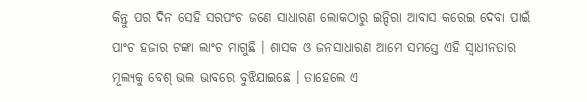କିନ୍ତୁ ପର ଦିନ ସେହି ସରପଂଚ ଜଣେ ସାଧାରଣ ଲୋକଠାରୁ ଇନ୍ଦିରା ଆବାସ କରେଇ ଦେବା ପାଇଁ ପାଂଚ ହଜାର ଟଙ୍କା ଲାଂଚ ମାଗୁଛି । ଶାସକ ଓ ଜନସାଧାରଣ ଆମେ ସମସ୍ତେ ଏହି ସ୍ୱାଧୀନତାର ମୂଲ୍ୟକୁ ବେଶ୍ ଭଲ ଭାବରେ ବୁଝିଯାଇଛେ । ତାହେଲେ ଏ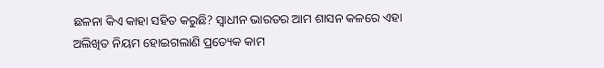ଛଳନା କିଏ କାହା ସହିତ କରୁଛି? ସ୍ୱାଧୀନ ଭାରତର ଆମ ଶାସନ କଳରେ ଏହା ଅଲିଖିତ ନିୟମ ହୋଇଗଲାଣି ପ୍ରତ୍ୟେକ କାମ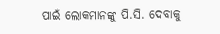ପାଇଁ ଲୋକମାନଙ୍କୁ ପି.ସି. ଦେବାକୁ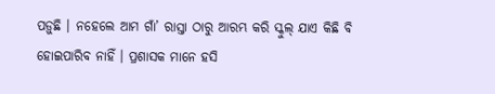ପଡ଼ୁଛି । ନହେଲେ ଆମ ଗାଁ’ ରାସ୍ତା ଠାରୁ ଆରମ୍ଭ କରି ସ୍କୁଲ୍ ଯାଏ କିଛି ବି ହୋଇପାରିବ ନାହିଁ । ପ୍ରଶାସକ ମାନେ ହସି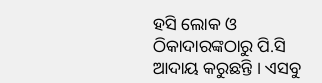ହସି ଲୋକ ଓ ଠିକାଦାରଙ୍କଠାରୁ ପି.ସି ଆଦାୟ କରୁଛନ୍ତି । ଏସବୁ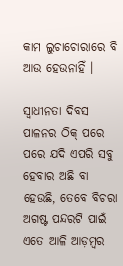କାମ ଲୁଚାଚୋରାରେ ବି ଆଉ ହେଉନାହିଁ ।

ସ୍ୱାଧୀନତା ଦିବସ ପାଳନର ଠିକ୍ ପରେ ପରେ ଯଦି ଏପରି ସବୁ ହେବାର ଅଛି ବା ହେଉଛି, ତେବେ ବିଚରା ଅଗଷ୍ଟ ପନ୍ଦରଟି ପାଇଁ ଏତେ ଆଳି ଆଡ଼ମ୍ବର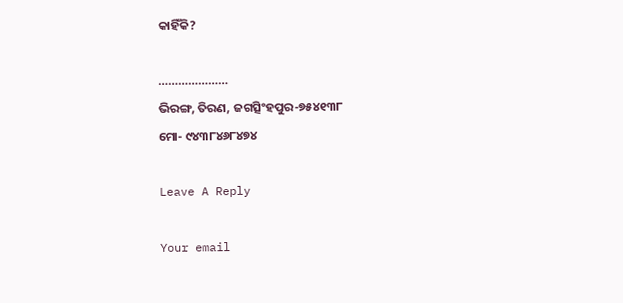କାହିଁକି?

…………………
ଭିରଙ୍ଗ, ତିରଣ, ଜଗତ୍ସିଂହପୁର-୭୫୪୧୩୮
ମୋ- ୯୪୩୮୪୬୮୪୭୪

Leave A Reply

Your email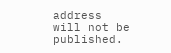address will not be published.